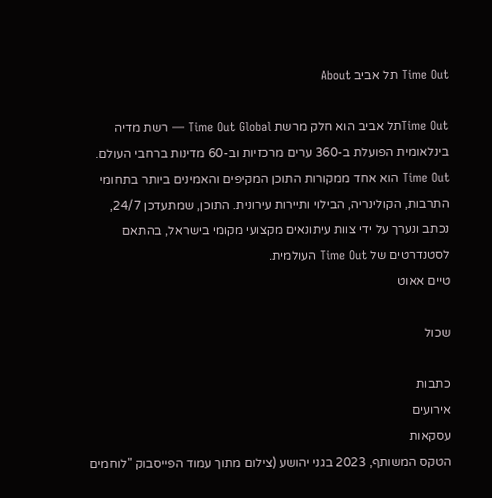Time Out תל אביב About

Time Outתל אביב הוא חלק מרשת Time Out Global — רשת מדיה בינלאומית הפועלת ב-360 ערים מרכזיות וב-60 מדינות ברחבי העולם. Time Out הוא אחד ממקורות התוכן המקיפים והאמינים ביותר בתחומי התרבות, הקולינריה, הבילוי ותיירות עירונית. התוכן, שמתעדכן 24/7, נכתב ונערך על ידי צוות עיתונאים מקצועי מקומי בישראל, בהתאם לסטנדרטים של Time Out העולמית.
טיים אאוט

שכול

כתבות
אירועים
עסקאות
הטקס המשותף, 2023 בגני יהושע (צילום מתוך עמוד הפייסבוק "לוחמים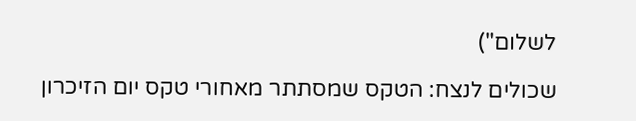לשלום")

שכולים לנצח: הטקס שמסתתר מאחורי טקס יום הזיכרון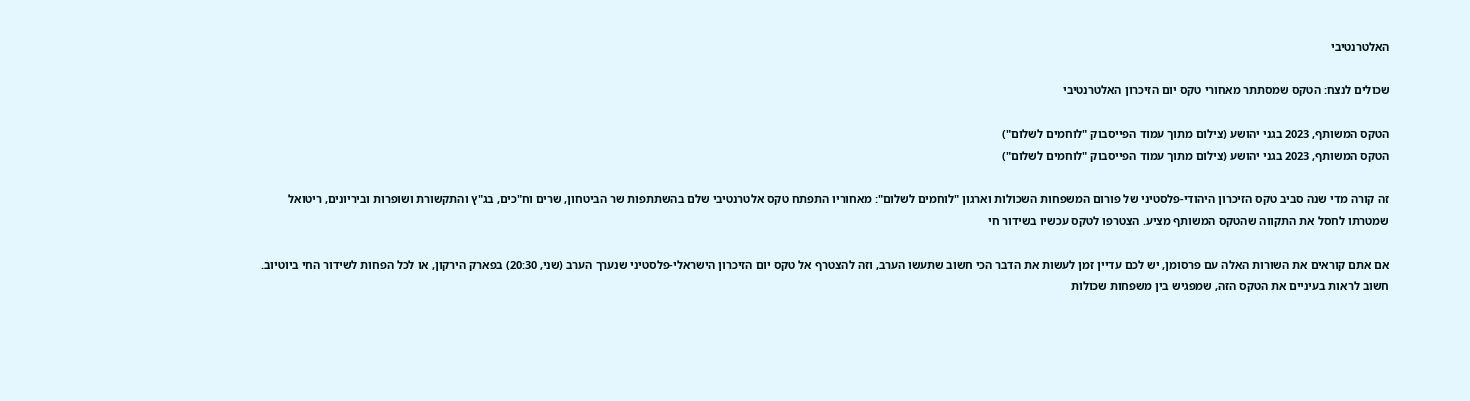האלטרנטיבי

שכולים לנצח: הטקס שמסתתר מאחורי טקס יום הזיכרון האלטרנטיבי

הטקס המשותף, 2023 בגני יהושע (צילום מתוך עמוד הפייסבוק "לוחמים לשלום")
הטקס המשותף, 2023 בגני יהושע (צילום מתוך עמוד הפייסבוק "לוחמים לשלום")

זה קורה מדי שנה סביב טקס הזיכרון היהודי-פלסטיני של פורום המשפחות השכולות וארגון "לוחמים לשלום": מאחוריו התפתח טקס אלטרנטיבי שלם בהשתתפות שר הביטחון, שרים וח"כים, בג"ץ והתקשורת ושופרות וביריונים, ריטואל שמטרתו לחסל את התקווה שהטקס המשותף מציע. הצטרפו לטקס עכשיו בשידור חי

אם אתם קוראים את השורות האלה עם פרסומן, יש לכם עדיין זמן לעשות את הדבר הכי חשוב שתעשו הערב, וזה להצטרף אל טקס יום הזיכרון הישראלי-פלסטיני שנערך הערב (שני, 20:30) בפארק הירקון, או לכל הפחות לשידור החי ביוטיוב. חשוב לראות בעיניים את הטקס הזה, שמפגיש בין משפחות שכולות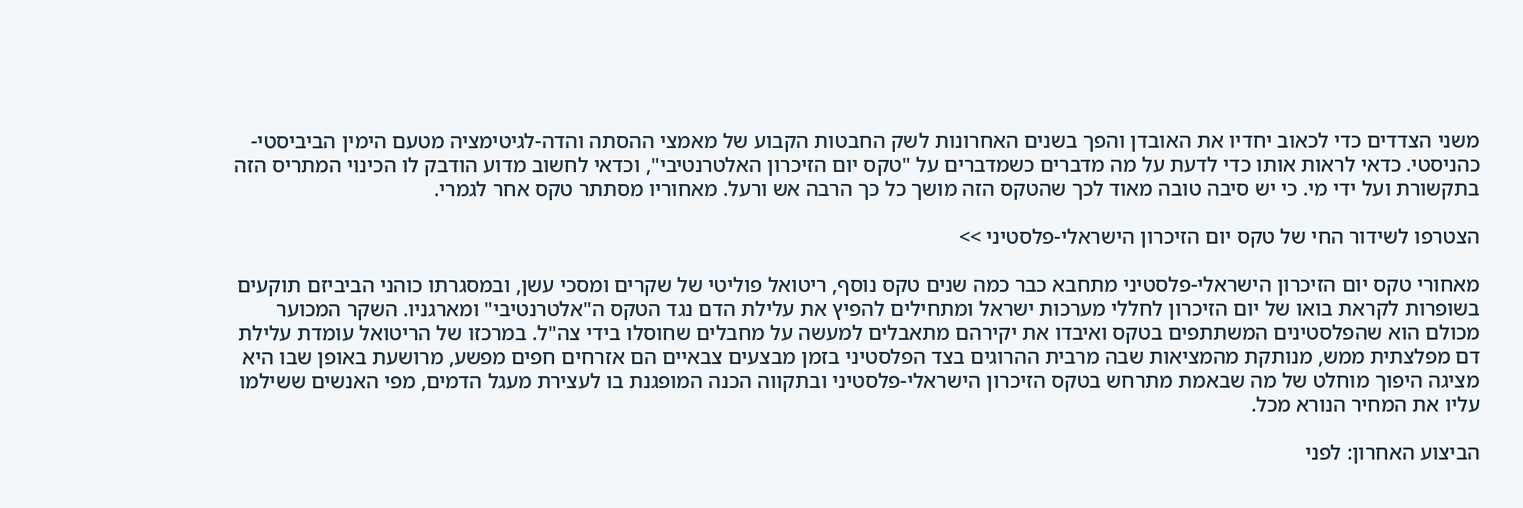משני הצדדים כדי לכאוב יחדיו את האובדן והפך בשנים האחרונות לשק החבטות הקבוע של מאמצי ההסתה והדה-לגיטימציה מטעם הימין הביביסטי-כהניסטי. כדאי לראות אותו כדי לדעת על מה מדברים כשמדברים על "טקס יום הזיכרון האלטרנטיבי", וכדאי לחשוב מדוע הודבק לו הכינוי המתריס הזה בתקשורת ועל ידי מי. כי יש סיבה טובה מאוד לכך שהטקס הזה מושך כל כך הרבה אש ורעל. מאחוריו מסתתר טקס אחר לגמרי.

הצטרפו לשידור החי של טקס יום הזיכרון הישראלי-פלסטיני >>

מאחורי טקס יום הזיכרון הישראלי-פלסטיני מתחבא כבר כמה שנים טקס נוסף, ריטואל פוליטי של שקרים ומסכי עשן, ובמסגרתו כוהני הביביזם תוקעים בשופרות לקראת בואו של יום הזיכרון לחללי מערכות ישראל ומתחילים להפיץ את עלילת הדם נגד הטקס ה"אלטרנטיבי" ומארגניו. השקר המכוער מכולם הוא שהפלסטינים המשתתפים בטקס ואיבדו את יקירהם מתאבלים למעשה על מחבלים שחוסלו בידי צה"ל. במרכזו של הריטואל עומדת עלילת דם מפלצתית ממש, מנותקת מהמציאות שבה מרבית ההרוגים בצד הפלסטיני בזמן מבצעים צבאיים הם אזרחים חפים מפשע, מרושעת באופן שבו היא מציגה היפוך מוחלט של מה שבאמת מתרחש בטקס הזיכרון הישראלי-פלסטיני ובתקווה הכנה המופגנת בו לעצירת מעגל הדמים, מפי האנשים ששילמו עליו את המחיר הנורא מכל.

הביצוע האחרון: לפני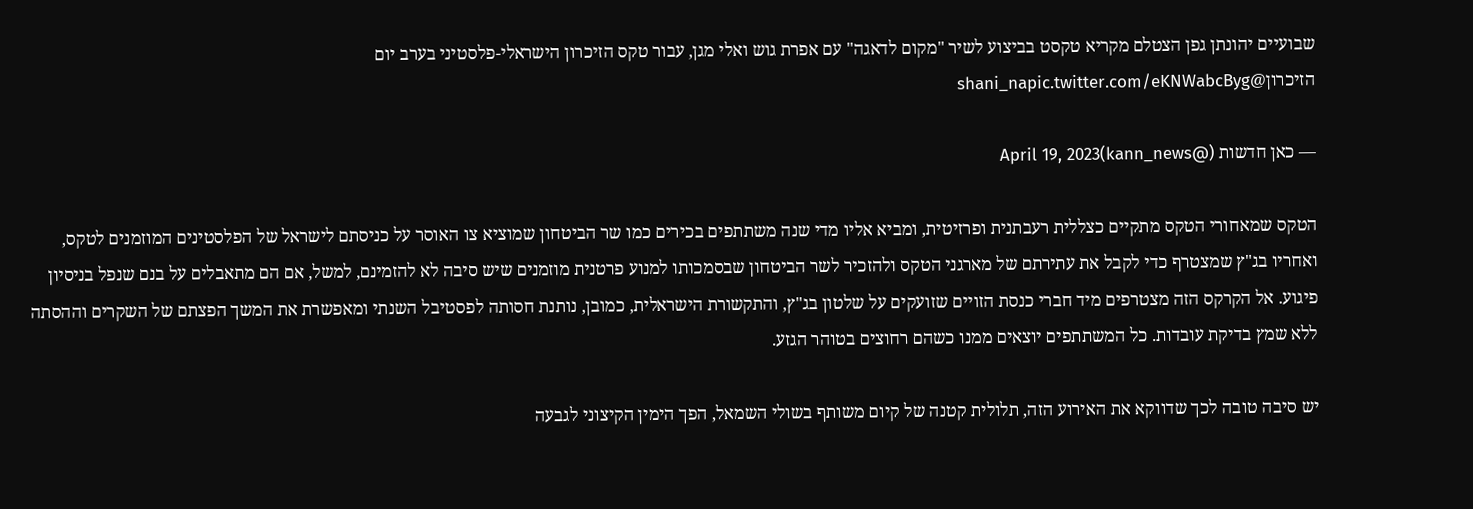שבועיים יהונתן גפן הצטלם מקריא טקסט בביצוע לשיר "מקום לדאגה" עם אפרת גוש ואלי מגן, עבור טקס הזיכרון הישראלי-פלסטיני בערב יום הזיכרון@shani_napic.twitter.com/eKNWabcByg

— כאן חדשות (@kann_news)April 19, 2023

הטקס שמאחורי הטקס מתקיים כצללית רעבתנית ופרזיטית, ומביא אליו מדי שנה משתתפים בכירים כמו שר הביטחון שמוציא צו האוסר על כניסתם לישראל של הפלסטינים המוזמנים לטקס, ואחריו בג"ץ שמצטרף כדי לקבל את עתירתם של מארגני הטקס ולהזכיר לשר הביטחון שבסמכותו למנוע פרטנית מוזמנים שיש סיבה לא להזמינם, למשל, אם הם מתאבלים על בנם שנפל בניסיון פיגוע. אל הקרקס הזה מצטרפים מיד חברי כנסת הזויים שזועקים על שלטון בג"ץ, והתקשורת הישראלית, כמובן, נותנת חסותה לפסטיבל השנתי ומאפשרת את המשך הפצתם של השקרים וההסתה ללא שמץ בדיקת עובדות. כל המשתתפים יוצאים ממנו כשהם רחוצים בטוהר הגזע.

יש סיבה טובה לכך שדווקא את האירוע הזה, תלולית קטנה של קיום משותף בשולי השמאל, הפך הימין הקיצוני לגבעה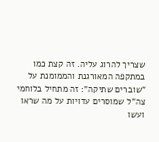שצריך להרוג עליה. זה קצת כמו במתקפה המאורגנת והממומנת על "שוברים שתיקה": זה מתחיל בלוחמי צה"ל שמוסרים עדויות על מה שראו ועשו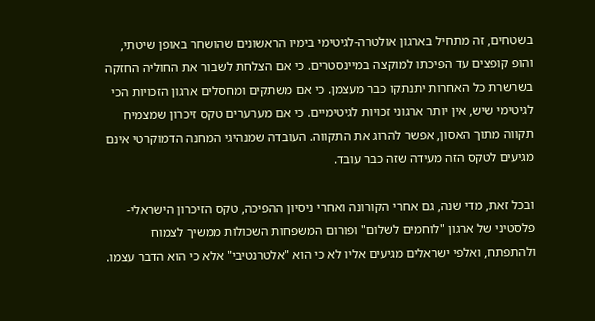בשטחים, זה מתחיל בארגון אולטרה-לגיטימי בימיו הראשונים שהושחר באופן שיטתי, והופ קופצים עד הפיכתו למוקצה במיינסטרים. כי אם הצלחת לשבור את החוליה החזקה בשרשרת כל האחרות יתנתקו כבר מעצמן. כי אם משתקים ומחסלים ארגון הזכויות הכי לגיטימי שיש, אין יותר ארגוני זכויות לגיטימיים. כי אם מערערים טקס זיכרון שמצמיח תקווה מתוך האסון, אפשר להרוג את התקווה. העובדה שמנהיגי המחנה הדמוקרטי אינם מגיעים לטקס הזה מעידה שזה כבר עובד.

ובכל זאת, מדי שנה, גם אחרי הקורונה ואחרי ניסיון ההפיכה, טקס הזיכרון הישראלי-פלסטיני של ארגון "לוחמים לשלום" ופורום המשפחות השכולות ממשיך לצמוח ולהתפתח, ואלפי ישראלים מגיעים אליו לא כי הוא "אלטרנטיבי" אלא כי הוא הדבר עצמו.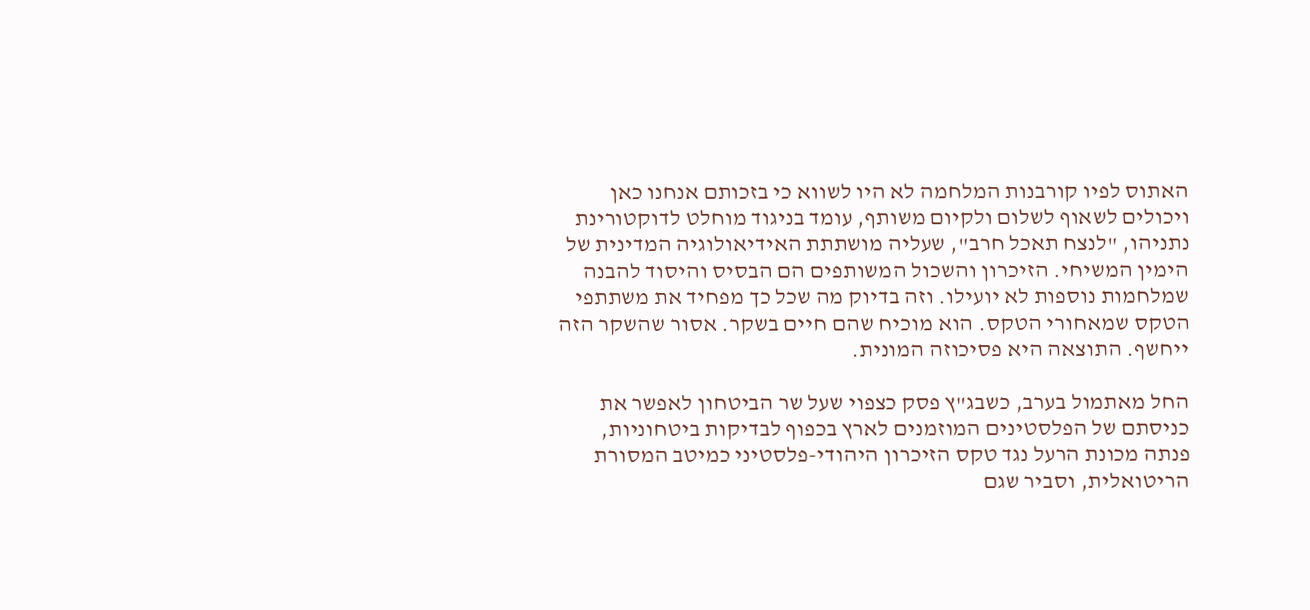האתוס לפיו קורבנות המלחמה לא היו לשווא כי בזכותם אנחנו כאן ויכולים לשאוף לשלום ולקיום משותף, עומד בניגוד מוחלט לדוקטורינת נתניהו, "לנצח תאכל חרב", שעליה מושתתת האידיאולוגיה המדינית של הימין המשיחי. הזיכרון והשכול המשותפים הם הבסיס והיסוד להבנה שמלחמות נוספות לא יועילו. וזה בדיוק מה שכל כך מפחיד את משתתפי הטקס שמאחורי הטקס. הוא מוכיח שהם חיים בשקר. אסור שהשקר הזה ייחשף. התוצאה היא פסיכוזה המונית.

החל מאתמול בערב, כשבג"ץ פסק כצפוי שעל שר הביטחון לאפשר את כניסתם של הפלסטינים המוזמנים לארץ בכפוף לבדיקות ביטחוניות, פנתה מכונת הרעל נגד טקס הזיכרון היהודי-פלסטיני כמיטב המסורת הריטואלית, וסביר שגם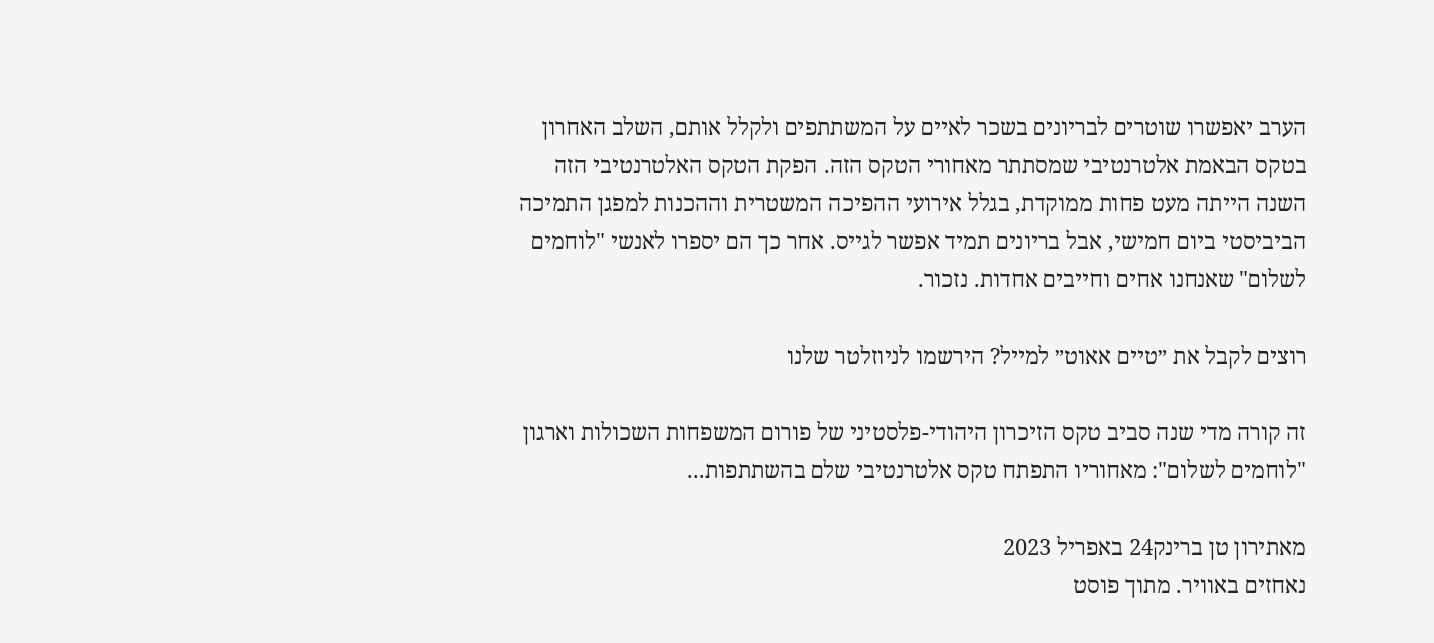הערב יאפשרו שוטרים לבריונים בשכר לאיים על המשתתפים ולקלל אותם, השלב האחרון בטקס הבאמת אלטרנטיבי שמסתתר מאחורי הטקס הזה. הפקת הטקס האלטרנטיבי הזה השנה הייתה מעט פחות ממוקדת, בגלל אירועי ההפיכה המשטרית וההכנות למפגן התמיכה הביביסטי ביום חמישי, אבל בריונים תמיד אפשר לגייס. אחר כך הם יספרו לאנשי "לוחמים לשלום" שאנחנו אחים וחייבים אחדות. נזכור.

רוצים לקבל את ״טיים אאוט״ למייל? הירשמו לניוזלטר שלנו

זה קורה מדי שנה סביב טקס הזיכרון היהודי-פלסטיני של פורום המשפחות השכולות וארגון "לוחמים לשלום": מאחוריו התפתח טקס אלטרנטיבי שלם בהשתתפות...

מאתירון טן ברינק24 באפריל 2023
נאחזים באוויר. מתוך פוסט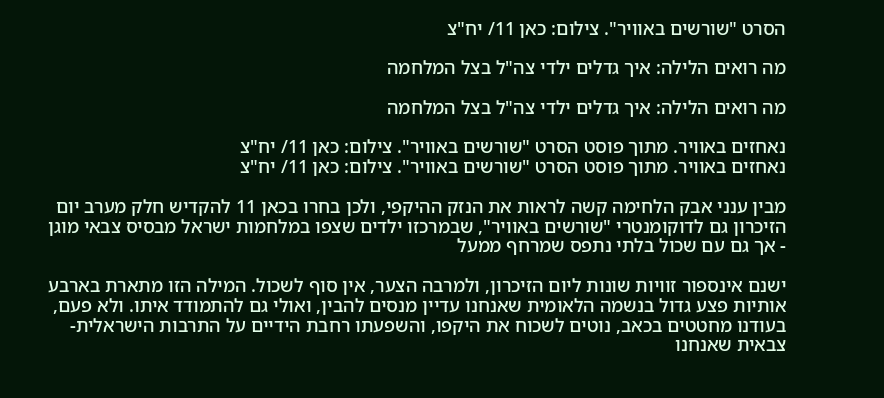הסרט "שורשים באוויר". צילום: כאן 11/ יח"צ

מה רואים הלילה: איך גדלים ילדי צה"ל בצל המלחמה

מה רואים הלילה: איך גדלים ילדי צה"ל בצל המלחמה

נאחזים באוויר. מתוך פוסט הסרט "שורשים באוויר". צילום: כאן 11/ יח"צ
נאחזים באוויר. מתוך פוסט הסרט "שורשים באוויר". צילום: כאן 11/ יח"צ

מבין ענני אבק הלחימה קשה לראות את הנזק ההיקפי, ולכן בחרו בכאן 11 להקדיש חלק מערב יום הזיכרון גם לדוקומנטרי "שורשים באוויר", שבמרכזו ילדים שצפו במלחמות ישראל מבסיס צבאי מוגן - אך גם עם שכול בלתי נתפס שמרחף ממעל

ישנם אינספור זוויות שונות ליום הזיכרון, ולמרבה הצער, אין סוף לשכול. המילה הזו מתארת בארבע אותיות פצע גדול בנשמה הלאומית שאנחנו עדיין מנסים להבין, ואולי גם להתמודד איתו. ולא פעם, בעודנו מחטטים בכאב, נוטים לשכוח את היקפו, והשפעתו רחבת הידיים על התרבות הישראלית-צבאית שאנחנו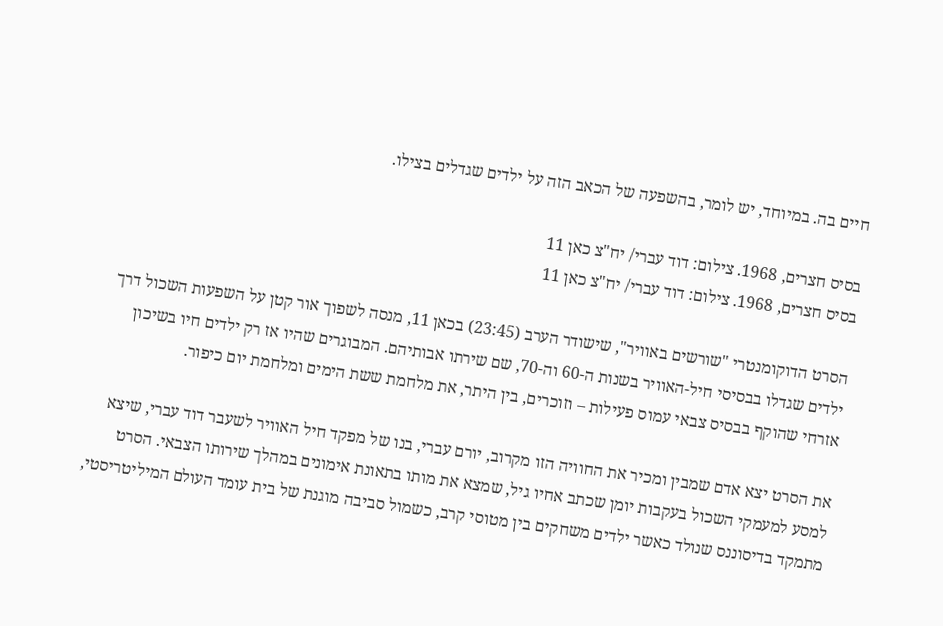חיים בה. במיוחד, יש לומר, בהשפעה של הכאב הזה על ילדים שגדלים בצילו.

בסיס חצרים, 1968. צילום: דוד עברי/ יח"צ כאן 11
בסיס חצרים, 1968. צילום: דוד עברי/ יח"צ כאן 11

הסרט הדוקומנטרי "שורשים באוויר", שישודר הערב (23:45) בכאן 11, מנסה לשפוך אור קטן על השפעות השכול דרך ילדים שגדלו בבסיסי חיל-האוויר בשנות ה-60 וה-70, שם שירתו אבותיהם. המבוגרים שהיו אז רק ילדים חיו בשיכון אזרחי שהוקף בבסיס צבאי עמוס פעילות – וזוכרים, בין היתר, את מלחמת ששת הימים ומלחמת יום כיפור.

את הסרט יצא אדם שמבין ומכיר את החוויה הזו מקרוב, יורם עברי, בנו של מפקד חיל האוויר לשעבר דוד עברי, שיצא למסע למעמקי השכול בעקבות יומן שכתב אחיו גיל, שמצא את מותו בתאונת אימונים במהלך שירותו הצבאי. הסרט מתמקד בדיסוננס שנולד כאשר ילדים משחקים בין מטוסי קרב, כשמול סביבה מוגנת של בית עומד העולם המיליטריסטי,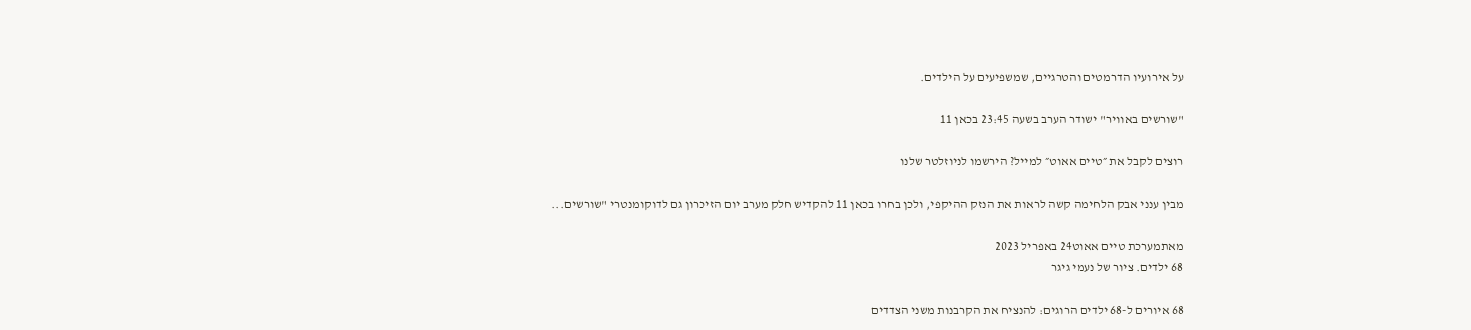על אירועיו הדרמטים והטרגיים, שמשפיעים על הילדים.

"שורשים באוויר" ישודר הערב בשעה 23:45 בכאן 11

רוצים לקבל את ״טיים אאוט״ למייל? הירשמו לניוזלטר שלנו

מבין ענני אבק הלחימה קשה לראות את הנזק ההיקפי, ולכן בחרו בכאן 11 להקדיש חלק מערב יום הזיכרון גם לדוקומנטרי "שורשים...

מאתמערכת טיים אאוט24 באפריל 2023
68 ילדים. ציור של נעמי גיגר

68 איורים ל-68 ילדים הרוגים: להנציח את הקרבנות משני הצדדים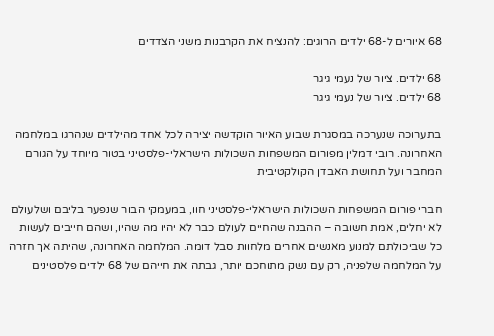68 איורים ל-68 ילדים הרוגים: להנציח את הקרבנות משני הצדדים

68 ילדים. ציור של נעמי גיגר
68 ילדים. ציור של נעמי גיגר

בתערוכה שנערכה במסגרת שבוע האיור הוקדשה יצירה לכל אחד מהילדים שנהרגו במלחמה האחרונה. רובי דמלין מפורום המשפחות השכולות הישראלי-פלסטיני בטור מיוחד על הגורם המחבר ועל תחושת האבדן הקולקטיבית

חברי פורום המשפחות השכולות הישראלי-פלסטיני חוו, במעמקי הבור שנפער בליבם ושלעולם לא יחלים, אמת חשובה – ההבנה שהחיים לעולם כבר לא יהיו מה שהיו, ושהם חייבים לעשות כל שביכולתם למנוע מאנשים אחרים מלחוות סבל דומה. המלחמה האחרונה, שהיתה אך חזרה על המלחמה שלפניה, רק עם נשק מתוחכם יותר, גבתה את חייהם של 68 ילדים פלסטינים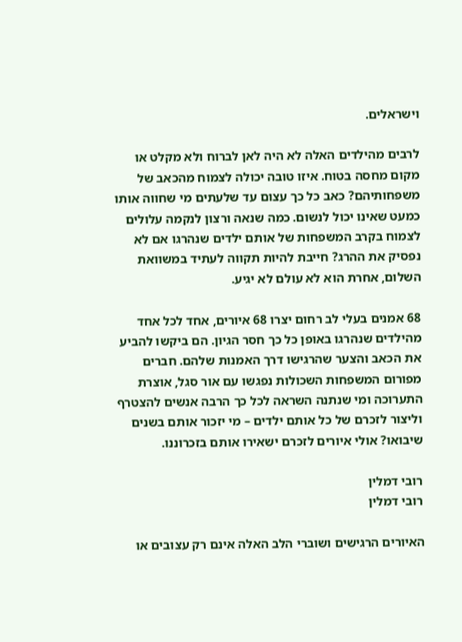וישראלים.

לרבים מהילדים האלה לא היה לאן לברוח ולא מקלט או מקום מחסה בטוח. איזו טובה יכולה לצמוח מהכאב של משפחותיהם? כאב כל כך עצום עד שלעתים מי שחווה אותו כמעט שאינו יכול לנשום. כמה שנאה ורצון לנקמה עלולים לצמוח בקרב המשפחות של אותם ילדים שנהרגו אם לא נפסיק את ההרג? חייבת להיות תקווה לעתיד במשוואת השלום, אחרת הוא לא עולם לא יגיע.

68 אמנים בעלי לב רחום יצרו 68 איורים, אחד לכל אחד מהילדים שנהרגו באופן כל כך חסר הגיון. הם ביקשו להביע את הכאב והצער שהרגישו דרך האמנות שלהם. חברים מפורום המשפחות השכולות נפגשו עם אור סגל, אוצרת התערוכה ומי שנתנה השראה לכל כך הרבה אנשים להצטרף וליצור לזכרם של כל אותם ילדים – מי יזכור אותם בשנים שיבואו? אולי איורים לזכרם ישאירו אותם בזכרוננו.

רובי דמלין
רובי דמלין

האיורים הרגישים ושוברי הלב האלה אינם רק עצובים או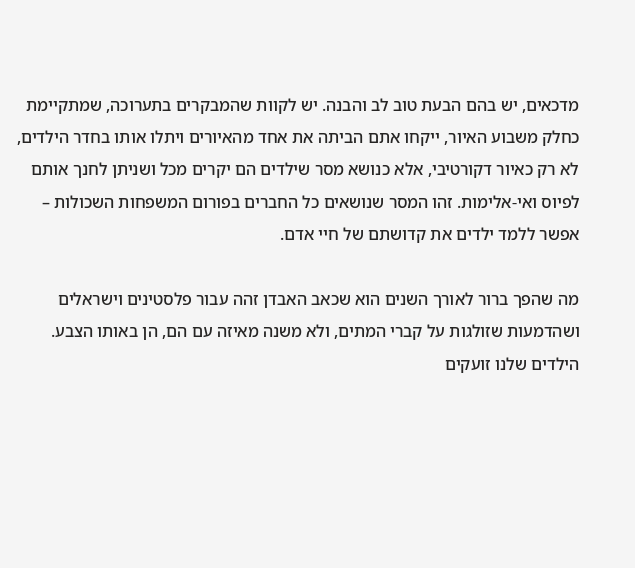מדכאים, יש בהם הבעת טוב לב והבנה. יש לקוות שהמבקרים בתערוכה, שמתקיימת כחלק משבוע האיור, ייקחו אתם הביתה את אחד מהאיורים ויתלו אותו בחדר הילדים, לא רק כאיור דקורטיבי, אלא כנושא מסר שילדים הם יקרים מכל ושניתן לחנך אותם לפיוס ואי-אלימות. זהו המסר שנושאים כל החברים בפורום המשפחות השכולות – אפשר ללמד ילדים את קדושתם של חיי אדם.

מה שהפך ברור לאורך השנים הוא שכאב האבדן זהה עבור פלסטינים וישראלים ושהדמעות שזולגות על קברי המתים, ולא משנה מאיזה עם הם, הן באותו הצבע. הילדים שלנו זועקים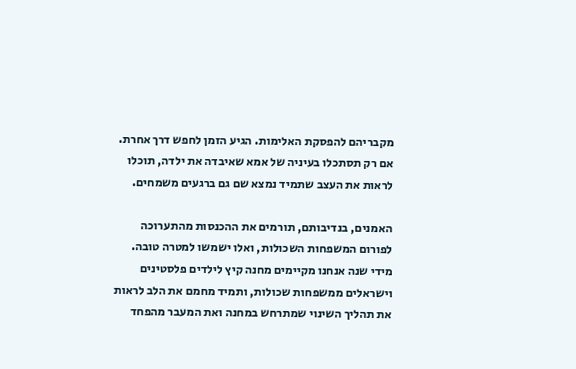מקבריהם להפסקת האלימות. הגיע הזמן לחפש דרך אחרת. אם רק תסתכלו בעיניה של אמא שאיבדה את ילדה, תוכלו לראות את העצב שתמיד נמצא שם גם ברגעים משמחים.

האמנים, בנדיבותם, תורמים את ההכנסות מהתערוכה לפורום המשפחות השכולות, ואלו ישמשו למטרה טובה. מידי שנה אנחנו מקיימים מחנה קיץ לילדים פלסטינים וישראלים ממשפחות שכולות, ותמיד מחמם את הלב לראות את תהליך השינוי שמתרחש במחנה ואת המעבר מהפחד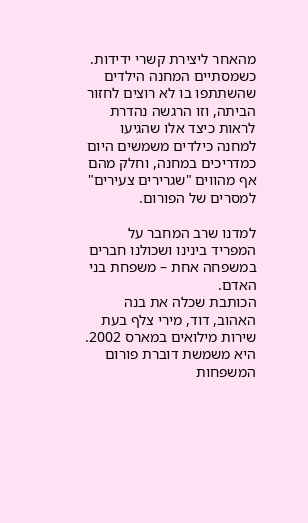מהאחר ליצירת קשרי ידידות. כשמסתיים המחנה הילדים שהשתתפו בו לא רוצים לחזור הביתה, וזו הרגשה נהדרת לראות כיצד אלו שהגיעו למחנה כילדים משמשים היום כמדריכים במחנה, וחלק מהם אף מהווים "שגרירים צעירים" למסרים של הפורום.

למדנו שרב המחבר על המפריד בינינו ושכולנו חברים במשפחה אחת – משפחת בני האדם.
הכותבת שכלה את בנה האהוב, דוד, מירי צלף בעת שירות מילואים במארס 2002. היא משמשת דוברת פורום המשפחות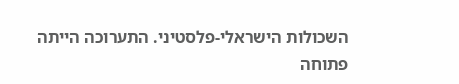השכולות הישראלי-פלסטיני. התערוכה הייתה פתוחה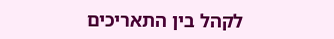לקהל בין התאריכים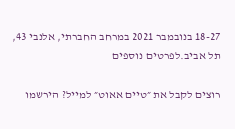18-27 בנובמבר 2021 במרחב החברתי, אלנבי 43, תל אביב.לפרטים נוספים

רוצים לקבל את ״טיים אאוט״ למייל? הירשמו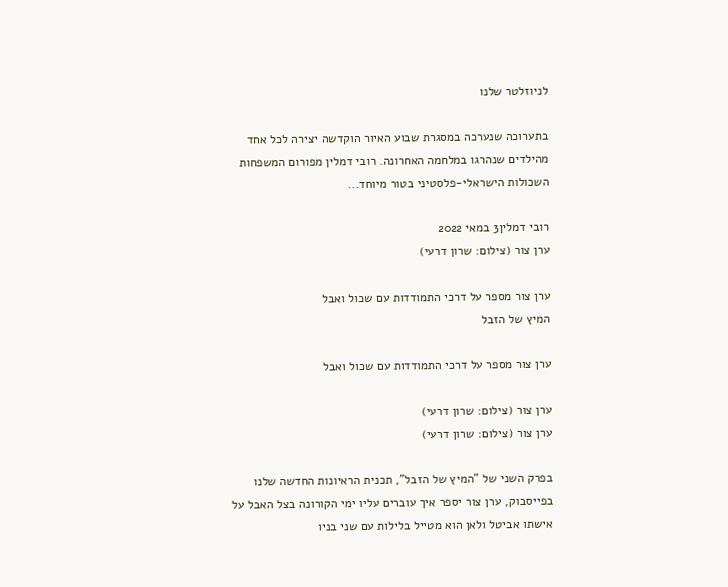לניוזלטר שלנו

בתערוכה שנערכה במסגרת שבוע האיור הוקדשה יצירה לכל אחד מהילדים שנהרגו במלחמה האחרונה. רובי דמלין מפורום המשפחות השכולות הישראלי-פלסטיני בטור מיוחד...

רובי דמלין3 במאי 2022
ערן צור (צילום: שרון דרעי)

ערן צור מספר על דרכי התמודדות עם שכול ואבל
המיץ של הזבל

ערן צור מספר על דרכי התמודדות עם שכול ואבל

ערן צור (צילום: שרון דרעי)
ערן צור (צילום: שרון דרעי)

בפרק השני של "המיץ של הזבל", תכנית הראיונות החדשה שלנו בפייסבוק, ערן צור יספר איך עוברים עליו ימי הקורונה בצל האבל על אישתו אביטל ולאן הוא מטייל בלילות עם שני בניו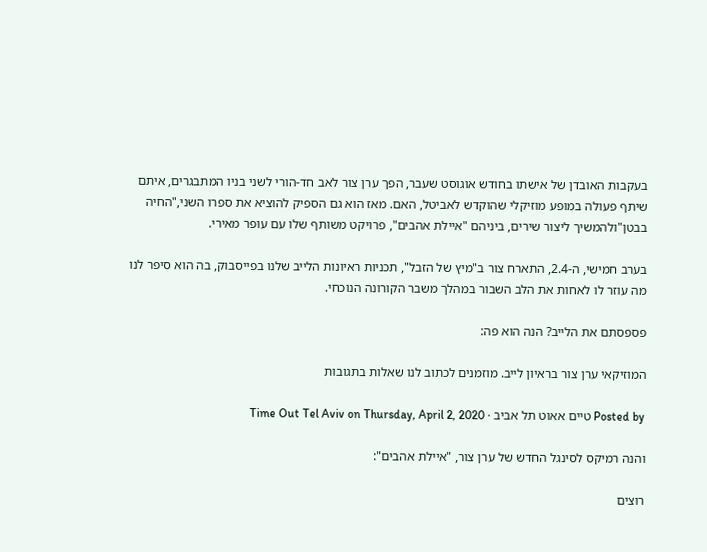בעקבות האובדן של אישתו בחודש אוגוסט שעבר, הפך ערן צור לאב חד-הורי לשני בניו המתבגרים, איתם שיתף פעולה במופע מוזיקלי שהוקדש לאביטל, האם. מאז הוא גם הספיק להוציא את ספרו השני,"החיה בבטן"ולהמשיך ליצור שירים, ביניהם "איילת אהבים", פרויקט משותף שלו עם עופר מאירי.

בערב חמישי, ה-2.4, התארח צור ב"מיץ של הזבל", תכניות ראיונות הלייב שלנו בפייסבוק, בה הוא סיפר לנו מה עוזר לו לאחות את הלב השבור במהלך משבר הקורונה הנוכחי.

פספסתם את הלייב? הנה הוא פה:

המוזיקאי ערן צור בראיון לייב. מוזמנים לכתוב לנו שאלות בתגובות

Posted by טיים אאוט תל אביב ∙ Time Out Tel Aviv on Thursday, April 2, 2020

והנה רמיקס לסינגל החדש של ערן צור, "איילת אהבים":

רוצים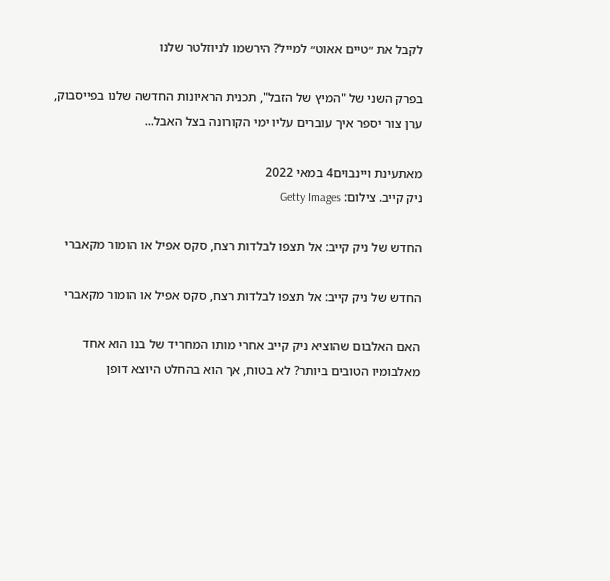לקבל את ״טיים אאוט״ למייל? הירשמו לניוזלטר שלנו

בפרק השני של "המיץ של הזבל", תכנית הראיונות החדשה שלנו בפייסבוק, ערן צור יספר איך עוברים עליו ימי הקורונה בצל האבל...

מאתעינת ויינבוים4 במאי 2022
ניק קייב. צילום: Getty Images

החדש של ניק קייב: אל תצפו לבלדות רצח, סקס אפיל או הומור מקאברי

החדש של ניק קייב: אל תצפו לבלדות רצח, סקס אפיל או הומור מקאברי

האם האלבום שהוציא ניק קייב אחרי מותו המחריד של בנו הוא אחד מאלבומיו הטובים ביותר? לא בטוח, אך הוא בהחלט היוצא דופן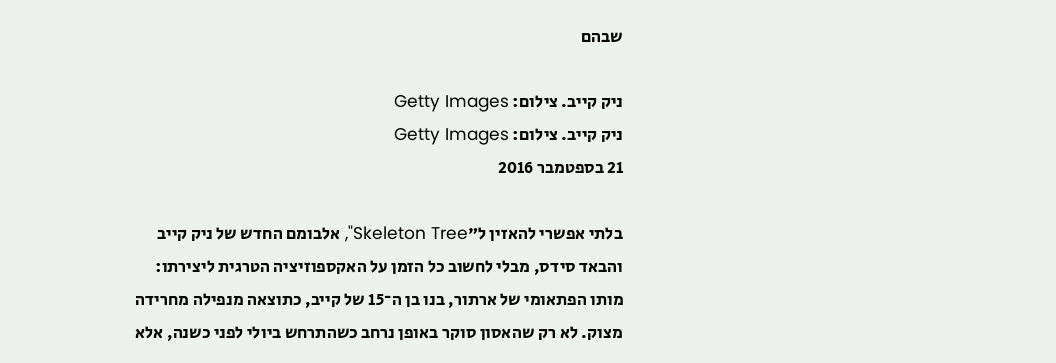שבהם

ניק קייב. צילום: Getty Images
ניק קייב. צילום: Getty Images
21 בספטמבר 2016

בלתי אפשרי להאזין ל"Skeleton Tree", אלבומם החדש של ניק קייב והבאד סידס, מבלי לחשוב כל הזמן על האקספוזיציה הטרגית ליצירתו: מותו הפתאומי של ארתור, בנו בן ה־15 של קייב, כתוצאה מנפילה מחרידה מצוק. לא רק שהאסון סוקר באופן נרחב כשהתרחש ביולי לפני כשנה, אלא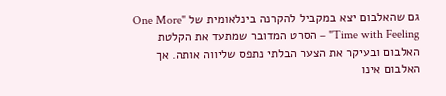גם שהאלבום יצא במקביל להקרנה בינלאומית של "One More Time with Feeling" – הסרט המדובר שמתעד את הקלטת האלבום ובעיקר את הצער הבלתי נתפס שליווה אותה. אך האלבום אינו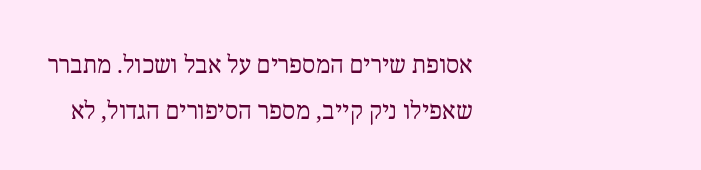אסופת שירים המספרים על אבל ושכול. מתברר שאפילו ניק קייב, מספר הסיפורים הגדול, לא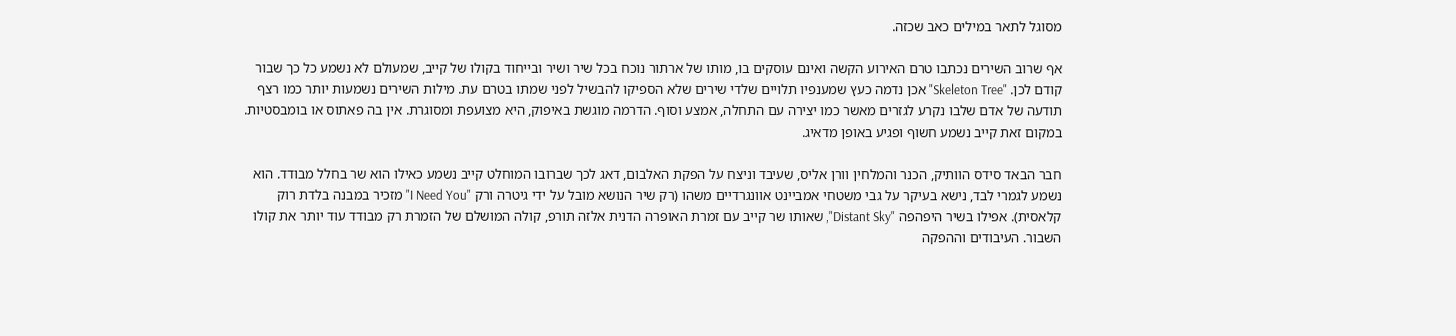מסוגל לתאר במילים כאב שכזה.

אף שרוב השירים נכתבו טרם האירוע הקשה ואינם עוסקים בו, מותו של ארתור נוכח בכל שיר ושיר ובייחוד בקולו של קייב, שמעולם לא נשמע כל כך שבור קודם לכן. "Skeleton Tree" אכן נדמה כעץ שמענפיו תלויים שלדי שירים שלא הספיקו להבשיל לפני שמתו בטרם עת. מילות השירים נשמעות יותר כמו רצף תודעה של אדם שלבו נקרע לגזרים מאשר כמו יצירה עם התחלה, אמצע וסוף. הדרמה מוגשת באיפוק, היא מצועפת ומסוגרת. אין בה פאתוס או בומבסטיות. במקום זאת קייב נשמע חשוף ופגיע באופן מדאיג.

חבר הבאד סידס הוותיק, הכנר והמלחין וורן אליס, שעיבד וניצח על הפקת האלבום, דאג לכך שברובו המוחלט קייב נשמע כאילו הוא שר בחלל מבודד. הוא נשמע לגמרי לבד, נישא בעיקר על גבי משטחי אמביינט אוונגרדיים משהו (רק שיר הנושא מובל על ידי גיטרה ורק "I Need You" מזכיר במבנה בלדת רוק קלאסית). אפילו בשיר היפהפה "Distant Sky", שאותו שר קייב עם זמרת האופרה הדנית אלזה תורפ, קולה המושלם של הזמרת רק מבודד עוד יותר את קולו השבור. העיבודים וההפקה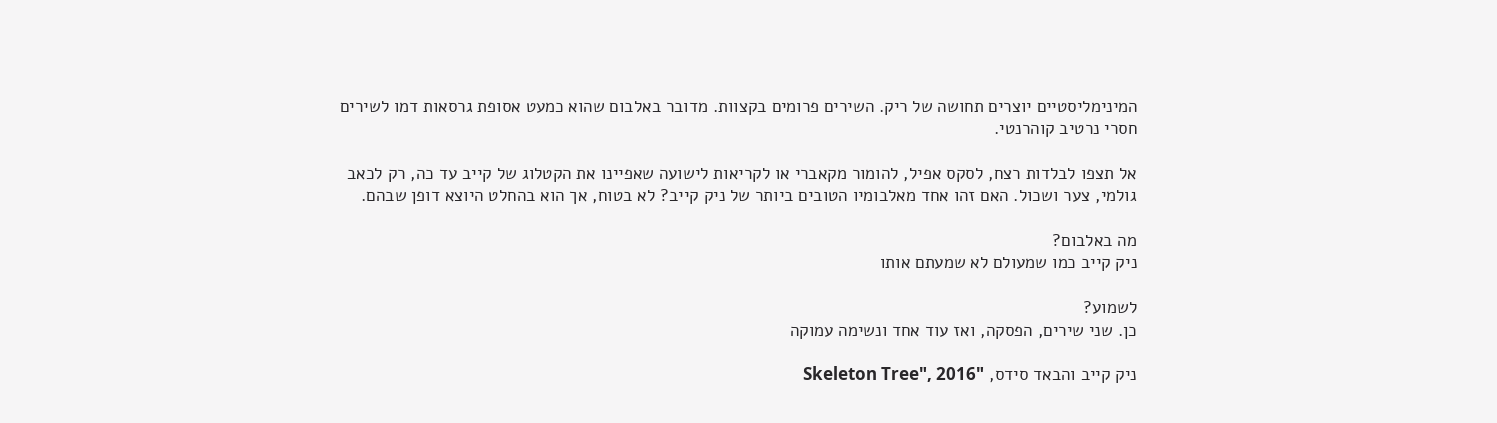המינימליסטיים יוצרים תחושה של ריק. השירים פרומים בקצוות. מדובר באלבום שהוא כמעט אסופת גרסאות דמו לשירים חסרי נרטיב קוהרנטי.

אל תצפו לבלדות רצח, לסקס אפיל, להומור מקאברי או לקריאות לישועה שאפיינו את הקטלוג של קייב עד כה, רק לכאב גולמי, צער ושכול. האם זהו אחד מאלבומיו הטובים ביותר של ניק קייב? לא בטוח, אך הוא בהחלט היוצא דופן שבהם.

מה באלבום?
ניק קייב כמו שמעולם לא שמעתם אותו

לשמוע?
כן. שני שירים, הפסקה, ואז עוד אחד ונשימה עמוקה

ניק קייב והבאד סידס, "Skeleton Tree", 2016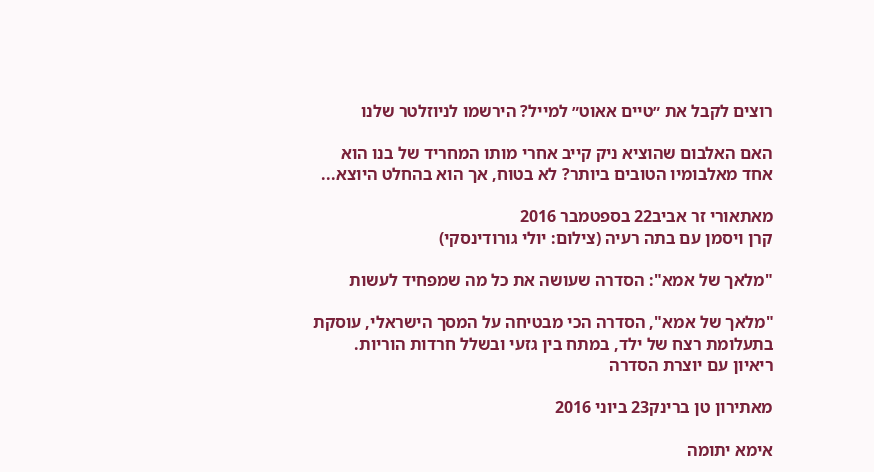רוצים לקבל את ״טיים אאוט״ למייל? הירשמו לניוזלטר שלנו

האם האלבום שהוציא ניק קייב אחרי מותו המחריד של בנו הוא אחד מאלבומיו הטובים ביותר? לא בטוח, אך הוא בהחלט היוצא...

מאתאורי זר אביב22 בספטמבר 2016
קרן ויסמן עם בתה רעיה (צילום: יולי גורודינסקי)

"מלאך של אמא": הסדרה שעושה את כל מה שמפחיד לעשות

"מלאך של אמא", הסדרה הכי מבטיחה על המסך הישראלי, עוסקת בתעלומת רצח של ילד, במתח בין גזעי ובשלל חרדות הוריות. ריאיון עם יוצרת הסדרה

מאתירון טן ברינק23 ביוני 2016

אימא יתומה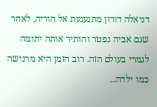דניאלה דורון מתגעגעת אל הוריה, לאחר שגם אביה נפטר והותיר אותה יתומה לגמרי בעולם הזה. רוב הזמן היא מרגישה כמו ילדה...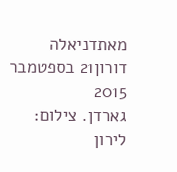מאתדניאלה דורון21 בספטמבר 2015
גארדן. צילום: לירון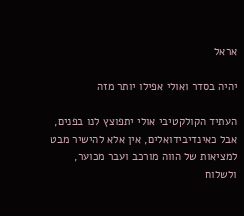אראל

יהיה בסדר ואולי אפילו יותר מזה

העתיד הקולקטיבי אולי יתפוצץ לנו בפנים, אבל כאינדיבידואלים, אין אלא להישיר מבט למציאות של הווה מורכב ועבר מכוער, ולשלוח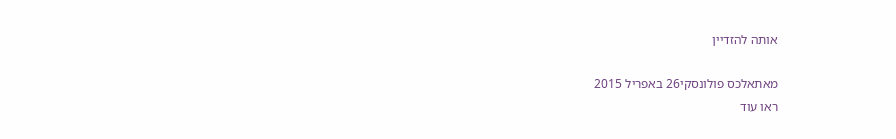אותה להזדיין

מאתאלכס פולונסקי26 באפריל 2015
ראו עוד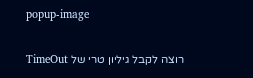popup-image

רוצה לקבל גיליון טרי של TimeOut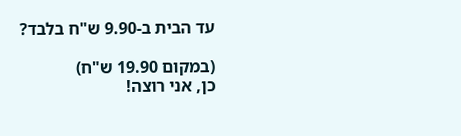עד הבית ב-9.90 ש"ח בלבד?

(במקום 19.90 ש"ח)
כן, אני רוצה!